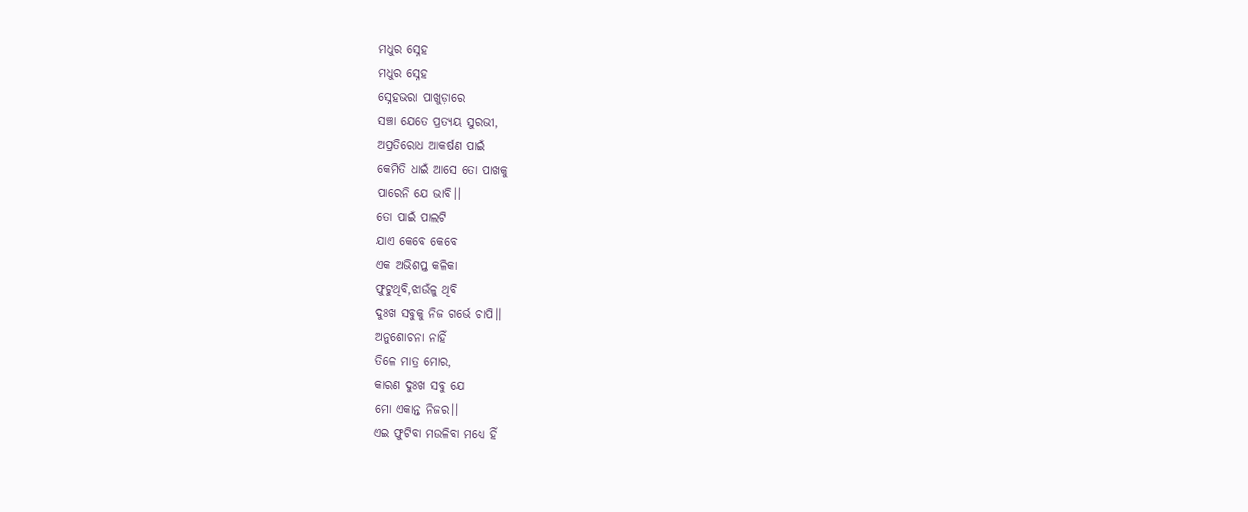ମଧୁର ସ୍ନେହ
ମଧୁର ସ୍ନେହ
ସ୍ନେହଭରା ପାଖୁଡ଼ାରେ
ସଞ୍ଚା ଯେତେ ପ୍ରତ୍ୟୟ ସୁରଭୀ,
ଅପ୍ରତିରୋଧ ଆକର୍ଷଣ ପାଇଁ
କେମିତି ଧାଇଁ ଆସେ ତୋ ପାଖକୁ
ପାରେନି ଯେ ଭାବି।।
ତୋ ପାଇଁ ପାଲଟି
ଯାଏ କେବେ କେବେ
ଏକ ଅଭିଶପ୍ତ କଳିକା
ଫୁଟୁଥିବି,ଝାଉଁଳୁ ଥିବି
ଦୁଃଖ ସବୁକୁ ନିଜ ଗର୍ଭେ ଚାପି।।
ଅନୁଶୋଚନା ନାହିଁ
ତିଳେ ମାତ୍ର ମୋର,
କାରଣ ଦୁଃଖ ସବୁ ଯେ
ମୋ ଏକାନ୍ତ ନିଜର।।
ଏଇ ଫୁଟିବା ମଉଳିବା ମଧ୍ୟେ ହିଁ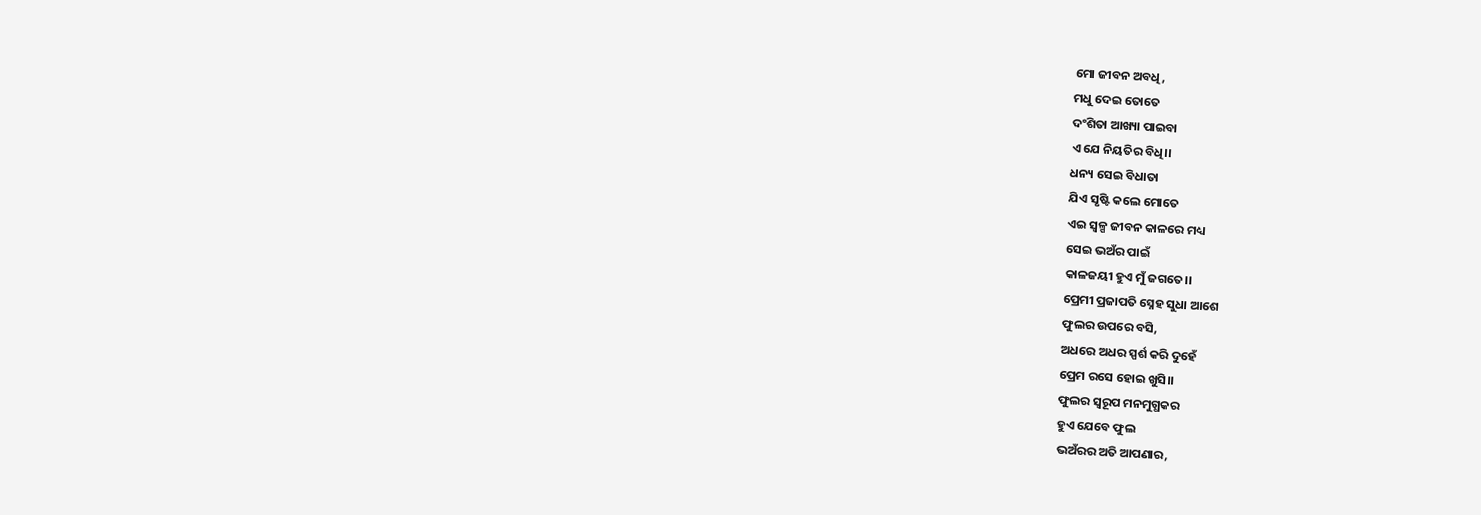ମୋ ଜୀବନ ଅବଧି,
ମଧୁ ଦେଇ ତୋତେ
ଦଂଶିତା ଆଖ୍ୟା ପାଇବା
ଏ ଯେ ନିୟତିର ବିଧି।।
ଧନ୍ୟ ସେଇ ବିଧାତା
ଯିଏ ସୃଷ୍ଟି କଲେ ମୋତେ
ଏଇ ସ୍ୱଳ୍ପ ଜୀବନ କାଳରେ ମଧ୍ୟ
ସେଇ ଭଅଁର ପାଇଁ
କାଳଜୟୀ ହୁଏ ମୁଁ ଜଗତେ।।
ପ୍ରେମୀ ପ୍ରଜାପତି ସ୍ନେହ ସୁଧା ଆଶେ
ଫୁଲର ଉପରେ ବସି,
ଅଧରେ ଅଧର ସ୍ପର୍ଶ କରି ଦୁହେଁ
ପ୍ରେମ ରସେ ହୋଇ ଖୁସି।।
ଫୁଲର ସ୍ୱରୂପ ମନମୁଗ୍ଧକର
ହୁଏ ଯେବେ ଫୁଲ
ଭଅଁରର ଅତି ଆପଣାର,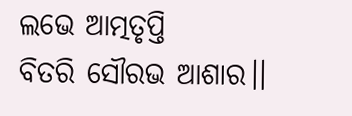ଲଭେ ଆତ୍ମତୃପ୍ତି
ବିତରି ସୌରଭ ଆଶାର।।